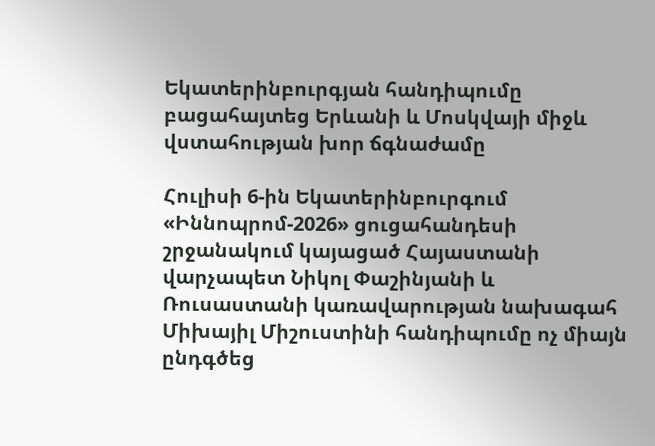Եկատերինբուրգյան հանդիպումը բացահայտեց Երևանի և Մոսկվայի միջև վստահության խոր ճգնաժամը

Հուլիսի 6-ին Եկատերինբուրգում «Իննոպրոմ-2026» ցուցահանդեսի շրջանակում կայացած Հայաստանի վարչապետ Նիկոլ Փաշինյանի և Ռուսաստանի կառավարության նախագահ Միխայիլ Միշուստինի հանդիպումը ոչ միայն ընդգծեց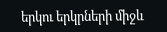երկու երկրների միջև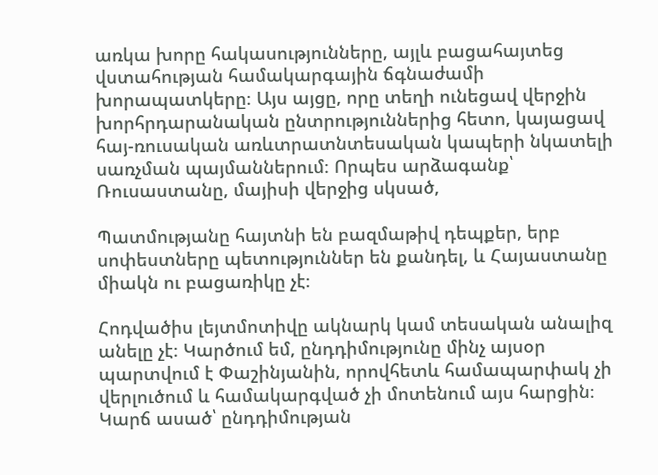առկա խորը հակասությունները, այլև բացահայտեց վստահության համակարգային ճգնաժամի խորապատկերը։ Այս այցը, որը տեղի ունեցավ վերջին խորհրդարանական ընտրություններից հետո, կայացավ հայ-ռուսական առևտրատնտեսական կապերի նկատելի սառչման պայմաններում։ Որպես արձագանք՝ Ռուսաստանը, մայիսի վերջից սկսած,

Պատմությանը հայտնի են բազմաթիվ դեպքեր, երբ սոփեստները պետություններ են քանդել, և Հայաստանը միակն ու բացառիկը չէ։

Հոդվածիս լեյտմոտիվը ակնարկ կամ տեսական անալիզ անելը չէ։ Կարծում եմ, ընդդիմությունը մինչ այսօր պարտվում է Փաշինյանին, որովհետև համապարփակ չի վերլուծում և համակարգված չի մոտենում այս հարցին։ Կարճ ասած՝ ընդդիմության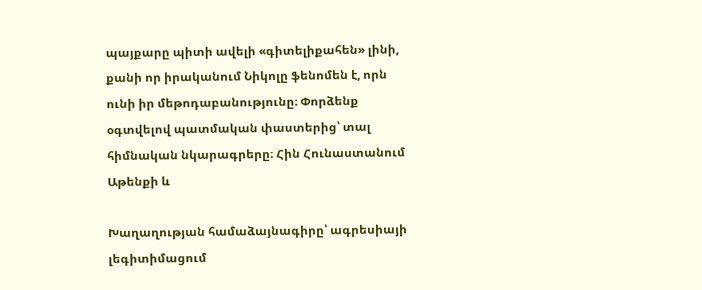պայքարը պիտի ավելի «գիտելիքահեն» լինի, քանի որ իրականում Նիկոլը ֆենոմեն է, որն ունի իր մեթոդաբանությունը։ Փորձենք օգտվելով պատմական փաստերից՝ տալ հիմնական նկարագրերը։ Հին Հունաստանում Աթենքի և

Խաղաղության համաձայնագիրը՝ ագրեսիայի լեգիտիմացում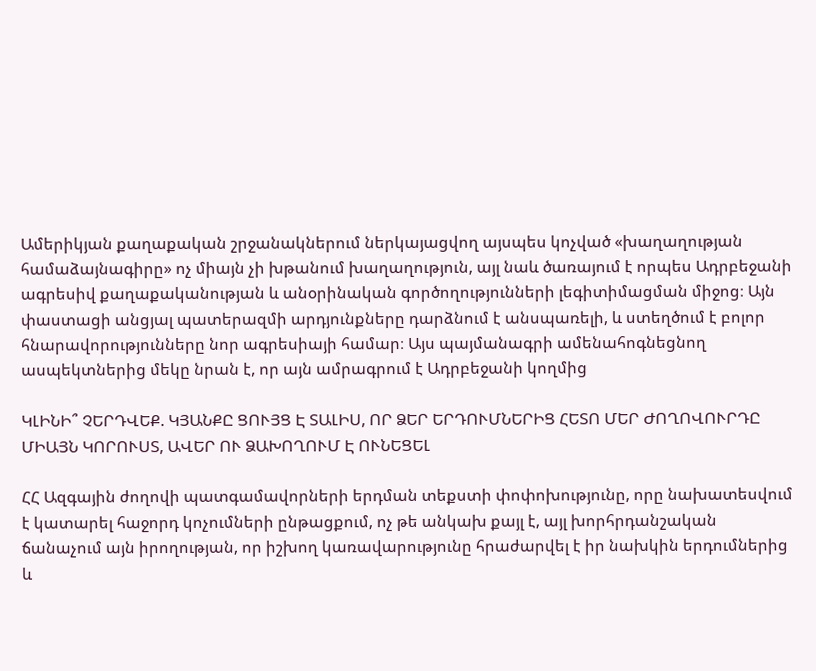Ամերիկյան քաղաքական շրջանակներում ներկայացվող այսպես կոչված «խաղաղության համաձայնագիրը» ոչ միայն չի խթանում խաղաղություն, այլ նաև ծառայում է որպես Ադրբեջանի ագրեսիվ քաղաքականության և անօրինական գործողությունների լեգիտիմացման միջոց։ Այն փաստացի անցյալ պատերազմի արդյունքները դարձնում է անսպառելի, և ստեղծում է բոլոր հնարավորությունները նոր ագրեսիայի համար։ Այս պայմանագրի ամենահոգնեցնող ասպեկտներից մեկը նրան է, որ այն ամրագրում է Ադրբեջանի կողմից

ԿԼԻՆԻ՞ ՉԵՐԴՎԵՔ. ԿՅԱՆՔԸ ՑՈՒՅՑ Է ՏԱԼԻՍ, ՈՐ ՁԵՐ ԵՐԴՈՒՄՆԵՐԻՑ ՀԵՏՈ ՄԵՐ ԺՈՂՈՎՈՒՐԴԸ ՄԻԱՅՆ ԿՈՐՈՒՍՏ, ԱՎԵՐ ՈՒ ՁԱԽՈՂՈՒՄ Է ՈՒՆԵՑԵԼ

ՀՀ Ազգային ժողովի պատգամավորների երդման տեքստի փոփոխությունը, որը նախատեսվում է կատարել հաջորդ կոչումների ընթացքում, ոչ թե անկախ քայլ է, այլ խորհրդանշական ճանաչում այն իրողության, որ իշխող կառավարությունը հրաժարվել է իր նախկին երդումներից և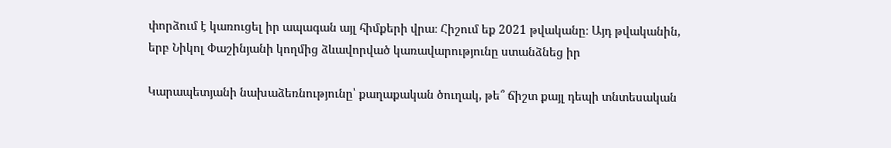փորձում է կառուցել իր ապագան այլ հիմքերի վրա։ Հիշում եք 2021 թվականը։ Այդ թվականին, երբ Նիկոլ Փաշինյանի կողմից ձևավորված կառավարությունը ստանձնեց իր

Կարապետյանի նախաձեռնությունը՝ քաղաքական ծուղակ, թե՞ ճիշտ քայլ դեպի տնտեսական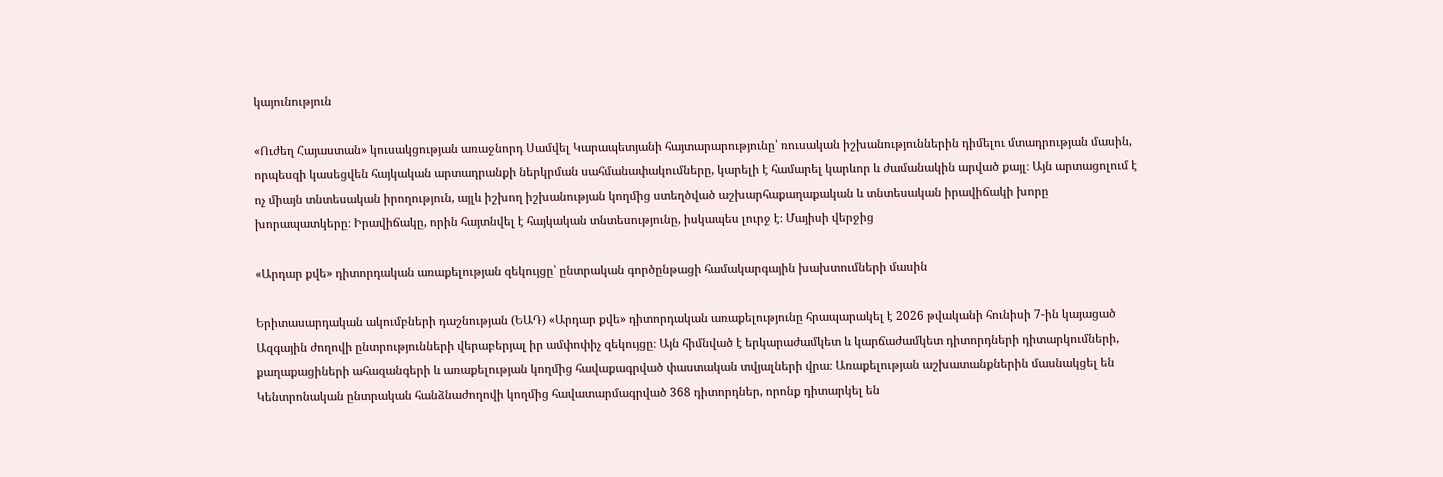կայունություն

«Ուժեղ Հայաստան» կուսակցության առաջնորդ Սամվել Կարապետյանի հայտարարությունը՝ ռուսական իշխանություններին դիմելու մտադրության մասին, որպեսզի կասեցվեն հայկական արտադրանքի ներկրման սահմանափակումները, կարելի է համարել կարևոր և ժամանակին արված քայլ։ Այն արտացոլում է ոչ միայն տնտեսական իրողություն, այլև իշխող իշխանության կողմից ստեղծված աշխարհաքաղաքական և տնտեսական իրավիճակի խորը խորապատկերը։ Իրավիճակը, որին հայտնվել է հայկական տնտեսությունը, իսկապես լուրջ է։ Մայիսի վերջից

«Արդար քվե» դիտորդական առաքելության զեկույցը՝ ընտրական գործընթացի համակարգային խախտումների մասին

Երիտասարդական ակումբների դաշնության (ԵԱԴ) «Արդար քվե» դիտորդական առաքելությունը հրապարակել է 2026 թվականի հունիսի 7-ին կայացած Ազգային ժողովի ընտրությունների վերաբերյալ իր ամփոփիչ զեկույցը։ Այն հիմնված է երկարաժամկետ և կարճաժամկետ դիտորդների դիտարկումների, քաղաքացիների ահազանգերի և առաքելության կողմից հավաքագրված փաստական տվյալների վրա։ Առաքելության աշխատանքներին մասնակցել են Կենտրոնական ընտրական հանձնաժողովի կողմից հավատարմագրված 368 դիտորդներ, որոնք դիտարկել են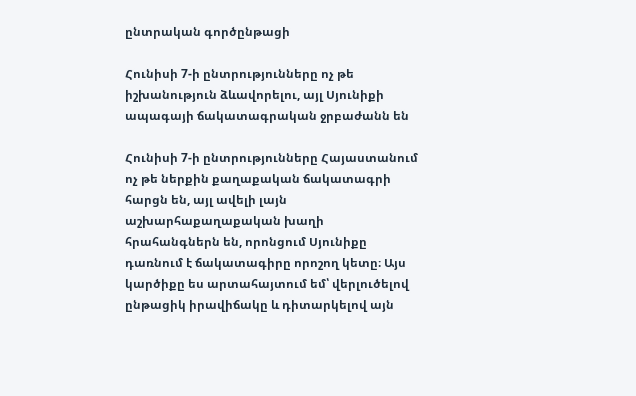ընտրական գործընթացի

Հունիսի 7-ի ընտրությունները ոչ թե իշխանություն ձևավորելու, այլ Սյունիքի ապագայի ճակատագրական ջրբաժանն են

Հունիսի 7-ի ընտրությունները Հայաստանում ոչ թե ներքին քաղաքական ճակատագրի հարցն են, այլ ավելի լայն աշխարհաքաղաքական խաղի հրահանգներն են, որոնցում Սյունիքը դառնում է ճակատագիրը որոշող կետը։ Այս կարծիքը ես արտահայտում եմ՝ վերլուծելով ընթացիկ իրավիճակը և դիտարկելով այն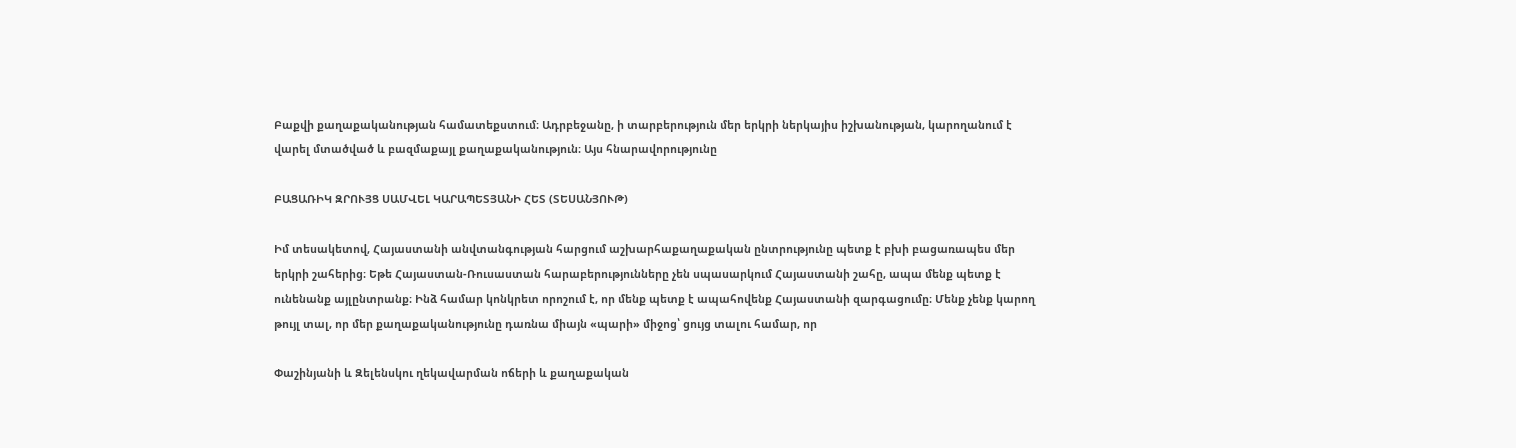Բաքվի քաղաքականության համատեքստում։ Ադրբեջանը, ի տարբերություն մեր երկրի ներկայիս իշխանության, կարողանում է վարել մտածված և բազմաքայլ քաղաքականություն։ Այս հնարավորությունը

ԲԱՑԱՌԻԿ ԶՐՈՒՅՑ ՍԱՄՎԵԼ ԿԱՐԱՊԵՏՅԱՆԻ ՀԵՏ (ՏԵՍԱՆՅՈՒԹ)

Իմ տեսակետով, Հայաստանի անվտանգության հարցում աշխարհաքաղաքական ընտրությունը պետք է բխի բացառապես մեր երկրի շահերից։ Եթե Հայաստան-Ռուսաստան հարաբերությունները չեն սպասարկում Հայաստանի շահը, ապա մենք պետք է ունենանք այլընտրանք։ Ինձ համար կոնկրետ որոշում է, որ մենք պետք է ապահովենք Հայաստանի զարգացումը։ Մենք չենք կարող թույլ տալ, որ մեր քաղաքականությունը դառնա միայն «պարի» միջոց՝ ցույց տալու համար, որ

Փաշինյանի և Զելենսկու ղեկավարման ոճերի և քաղաքական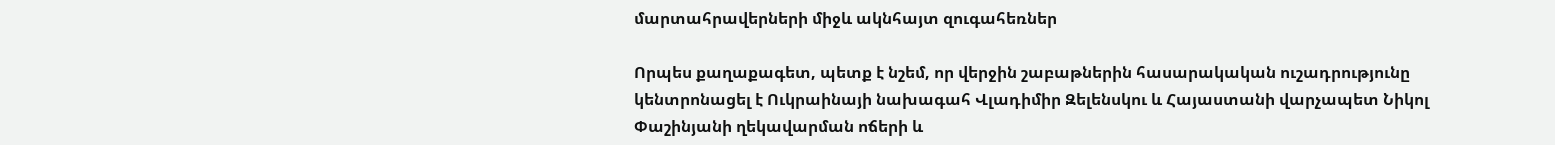մարտահրավերների միջև ակնհայտ զուգահեռներ

Որպես քաղաքագետ, պետք է նշեմ, որ վերջին շաբաթներին հասարակական ուշադրությունը կենտրոնացել է Ուկրաինայի նախագահ Վլադիմիր Զելենսկու և Հայաստանի վարչապետ Նիկոլ Փաշինյանի ղեկավարման ոճերի և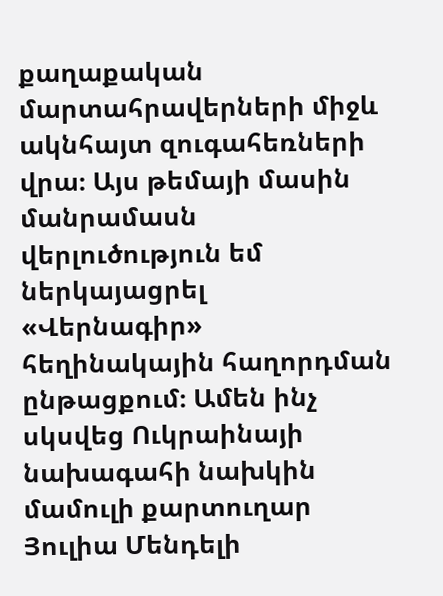քաղաքական մարտահրավերների միջև ակնհայտ զուգահեռների վրա։ Այս թեմայի մասին մանրամասն վերլուծություն եմ ներկայացրել «Վերնագիր» հեղինակային հաղորդման ընթացքում։ Ամեն ինչ սկսվեց Ուկրաինայի նախագահի նախկին մամուլի քարտուղար Յուլիա Մենդելի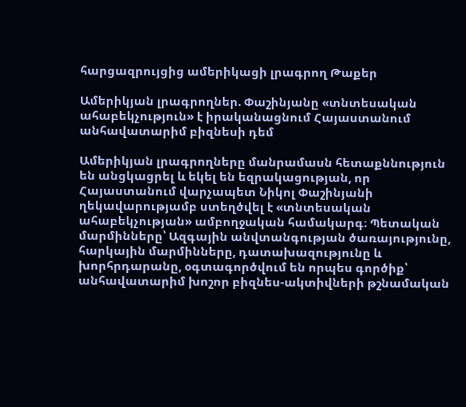հարցազրույցից ամերիկացի լրագրող Թաքեր

Ամերիկյան լրագրողներ. Փաշինյանը «տնտեսական ահաբեկչություն» է իրականացնում Հայաստանում անհավատարիմ բիզնեսի դեմ

Ամերիկյան լրագրողները մանրամասն հետաքննություն են անցկացրել և եկել են եզրակացության, որ Հայաստանում վարչապետ Նիկոլ Փաշինյանի ղեկավարությամբ ստեղծվել է «տնտեսական ահաբեկչության» ամբողջական համակարգ։ Պետական մարմինները՝ Ազգային անվտանգության ծառայությունը, հարկային մարմինները, դատախազությունը և խորհրդարանը, օգտագործվում են որպես գործիք՝ անհավատարիմ խոշոր բիզնես-ակտիվների թշնամական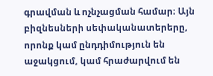գրավման և ոչնչացման համար։ Այն բիզնեսների սեփականատերերը, որոնք կամ ընդդիմություն են աջակցում, կամ հրաժարվում են